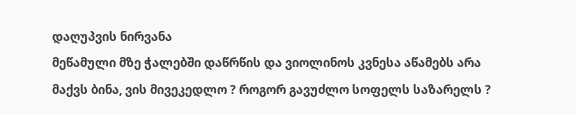დაღუპვის ნირვანა
მეწამული მზე ჭალებში დაწრწის და ვიოლინოს კვნესა აწამებს არა მაქვს ბინა, ვის მივეკედლო ? როგორ გავუძლო სოფელს საზარელს ?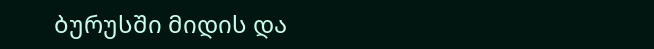ბურუსში მიდის და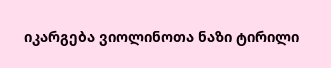იკარგება ვიოლინოთა ნაზი ტირილი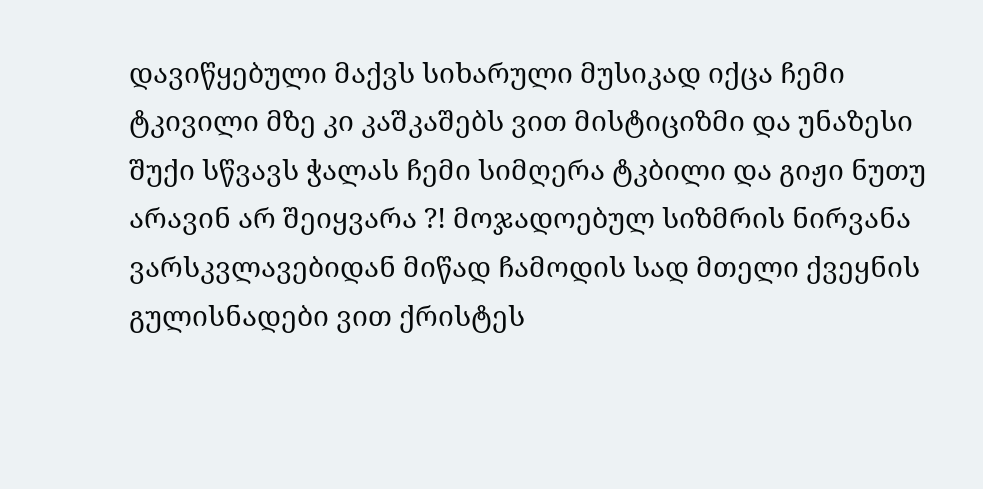დავიწყებული მაქვს სიხარული მუსიკად იქცა ჩემი ტკივილი მზე კი კაშკაშებს ვით მისტიციზმი და უნაზესი შუქი სწვავს ჭალას ჩემი სიმღერა ტკბილი და გიჟი ნუთუ არავინ არ შეიყვარა ?! მოჯადოებულ სიზმრის ნირვანა ვარსკვლავებიდან მიწად ჩამოდის სად მთელი ქვეყნის გულისნადები ვით ქრისტეს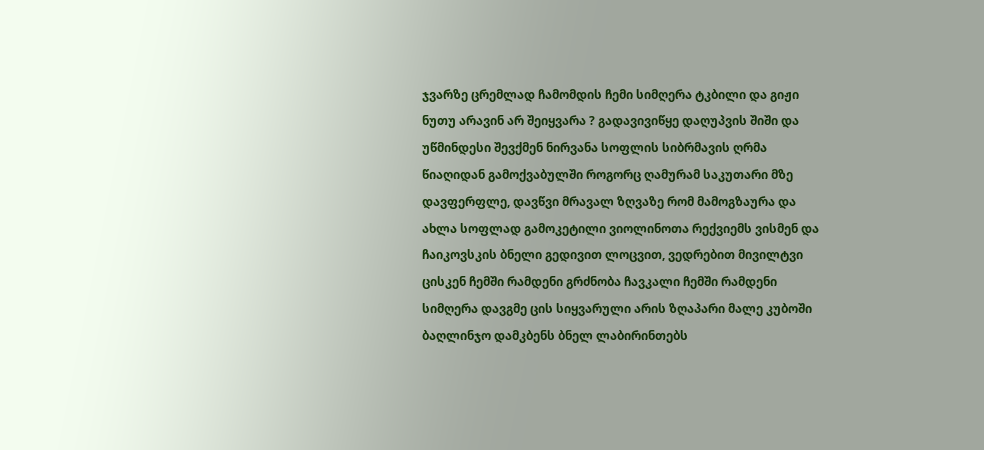ჯვარზე ცრემლად ჩამომდის ჩემი სიმღერა ტკბილი და გიჟი ნუთუ არავინ არ შეიყვარა ? გადავივიწყე დაღუპვის შიში და უწმინდესი შევქმენ ნირვანა სოფლის სიბრმავის ღრმა წიაღიდან გამოქვაბულში როგორც ღამურამ საკუთარი მზე დავფერფლე, დავწვი მრავალ ზღვაზე რომ მამოგზაურა და ახლა სოფლად გამოკეტილი ვიოლინოთა რექვიემს ვისმენ და ჩაიკოვსკის ბნელი გედივით ლოცვით, ვედრებით მივილტვი ცისკენ ჩემში რამდენი გრძნობა ჩავკალი ჩემში რამდენი სიმღერა დავგმე ცის სიყვარული არის ზღაპარი მალე კუბოში ბაღლინჯო დამკბენს ბნელ ლაბირინთებს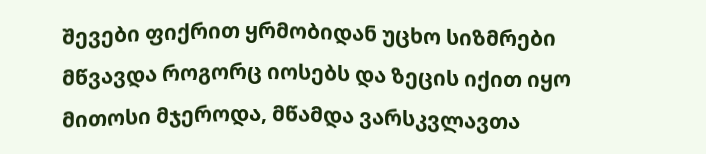შევები ფიქრით ყრმობიდან უცხო სიზმრები მწვავდა როგორც იოსებს და ზეცის იქით იყო მითოსი მჯეროდა, მწამდა ვარსკვლავთა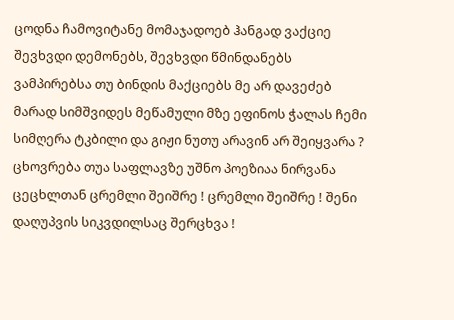ცოდნა ჩამოვიტანე მომაჯადოებ ჰანგად ვაქციე შევხვდი დემონებს, შევხვდი წმინდანებს ვამპირებსა თუ ბინდის მაქციებს მე არ დავეძებ მარად სიმშვიდეს მეწამული მზე ეფინოს ჭალას ჩემი სიმღერა ტკბილი და გიჟი ნუთუ არავინ არ შეიყვარა ? ცხოვრება თუა საფლავზე უშნო პოეზიაა ნირვანა ცეცხლთან ცრემლი შეიშრე ! ცრემლი შეიშრე ! შენი დაღუპვის სიკვდილსაც შერცხვა !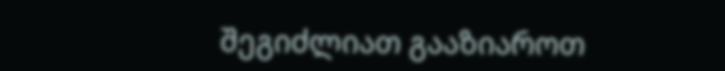შეგიძლიათ გააზიაროთ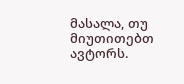მასალა, თუ მიუთითებთ ავტორს.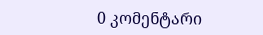0 კომენტარი